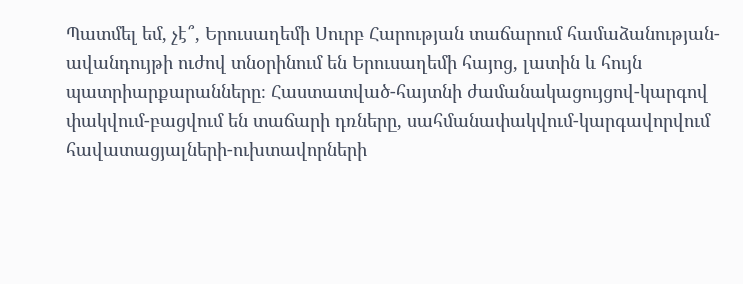Պատմել եմ, չէ՞, Երուսաղեմի Սուրբ Հարության տաճարում համաձանության-ավանդույթի ուժով տնօրինում են Երուսաղեմի հայոց, լատին և հույն պատրիարքարանները։ Հաստատված-հայտնի ժամանակացույցով-կարգով փակվում-բացվում են տաճարի դռները, սահմանափակվում-կարգավորվում հավատացյալների-ուխտավորների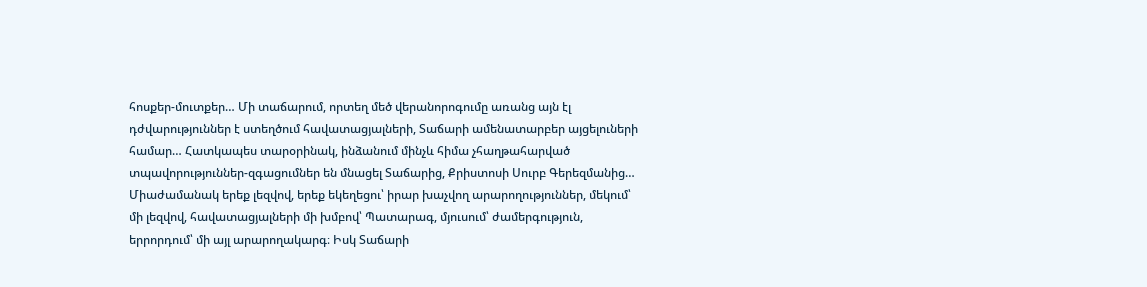հոսքեր-մուտքեր… Մի տաճարում, որտեղ մեծ վերանորոգումը առանց այն էլ դժվարություններ է ստեղծում հավատացյալների, Տաճարի ամենատարբեր այցելուների համար… Հատկապես տարօրինակ, ինձանում մինչև հիմա չհաղթահարված տպավորություններ-զգացումներ են մնացել Տաճարից, Քրիստոսի Սուրբ Գերեզմանից… Միաժամանակ երեք լեզվով, երեք եկեղեցու՝ իրար խաչվող արարողություններ, մեկում՝ մի լեզվով, հավատացյալների մի խմբով՝ Պատարագ, մյուսում՝ ժամերգություն, երրորդում՝ մի այլ արարողակարգ։ Իսկ Տաճարի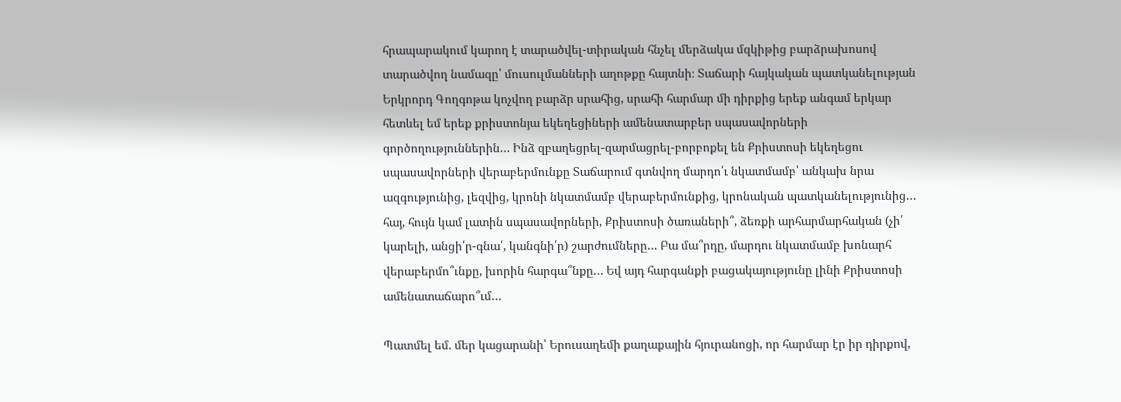հրապարակում կարող է տարածվել-տիրական հնչել մերձակա մզկիթից բարձրախոսով տարածվող նամազը՝ մուսուլմանների աղոթքը հայտնի։ Տաճարի հայկական պատկանելության Երկրորդ Գողգոթա կոչվող բարձր սրահից, սրահի հարմար մի դիրքից երեք անգամ երկար հետևել եմ երեք քրիստոնյա եկեղեցիների ամենատարբեր սպասավորների գործողություններին… Ինձ զբաղեցրել-զարմացրել-բորբոքել են Քրիստոսի եկեղեցու սպասավորների վերաբերմունքը Տաճարում գտնվող մարդո՛ւ նկատմամբ՝ անկախ նրա ազգությունից, լեզվից, կրոնի նկատմամբ վերաբերմունքից, կրոնական պատկանելությունից… հայ, հույն կամ լատին սպասավորների, Քրիստոսի ծառաների՞, ձեռքի արհարմարհական (չի՛ կարելի, անցի՛ր-գնա՛, կանգնի՛ր) շարժումները… Բա մա՞րդը, մարդու նկատմամբ խոնարհ վերաբերմո՞ւնքը, խորին հարգա՞նքը… Եվ այդ հարգանքի բացակայությունը լինի Քրիստոսի ամենատաճարո՞ւմ…

Պատմել եմ. մեր կացարանի՝ Երուսաղեմի քաղաքային հյուրանոցի, որ հարմար էր իր դիրքով,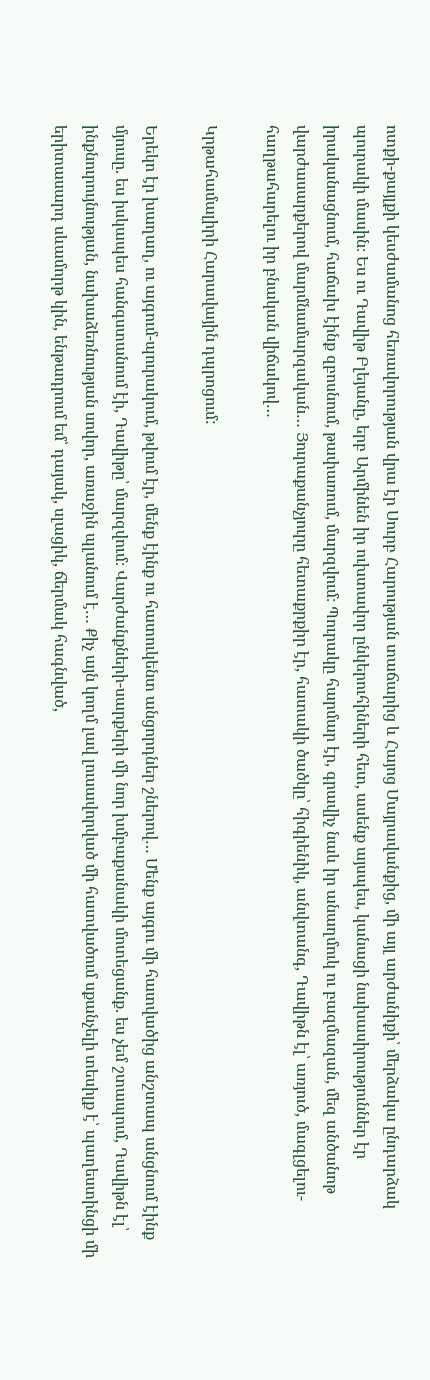ոտքի-քայլքի կեսժամանոց հեռավորության վրա էր Սուրբ Հարության տաճարից և Հայոց Մայրավանքից, մի այլ արժանիքի՝ մերձակա ընդարձակ պուրակի մասին։ Ես ու Դավիթ Բլեյանը, երբ Արմինեն իր ուխտավոր ընկերուհիների հետ, ասենք այսպես, կանացի նախասիրություններ էր իրականացնում, հաճախ էինք զբոսնում, թափառում, մարզվում։ Պուրակը հարմար էր, գրավիչ նաև իր անաղմուկ ու բազմազան, մեզ անծանոթ վարժասարքերով մարմնամարզական… Յուրաքանչյուրը հետաքրքիր էր, հատակի ծածկը՝ հիգիենիկ, անվտանգ, Դավիթն էլ՝ առյուծ, մագլցելու-հաղթահարելու իր բնական վիճակով…

Կրթահամալիրի Հարավային դպրոցում:

Երեկո էր խաղաղ, ու այգում-պուրակում, թվում էր, մենք էինք ու հատուկենտ անցորդներ շներով… Մենք այգու մի հատվածից անշտապ անցնում էինք մյուսը. ես իսկապես հանգստանում էի, Դավիթը՝ մարզվում։ Վարժանքների-սարքերի մի նոր խմբաքանակի մոտեցանք. ես չեմ շտապում, Դավիթն էլ՝ ինքնուրույնության, նախաձեռնության սովոր, առաջին պլանում է… Քիչ այն կողմ լավ լուսավորված մի հատվածում սքանչելի տեսիլք է՝ պաղեստինցի մի երիտասարդ սևամորթ կին, ենթադրում եմ՝ դայակ, սլացիկ, ճերմակ հագնված,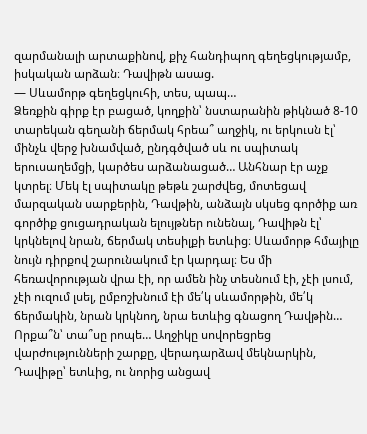զարմանալի արտաքինով, քիչ հանդիպող գեղեցկությամբ, իսկական արձան։ Դավիթն ասաց.
— Սևամորթ գեղեցկուհի, տես, պապ…
Ձեռքին գիրք էր բացած, կողքին՝ նստարանին թիկնած 8-10 տարեկան գեղանի ճերմակ հրեա՞ աղջիկ, ու երկուսն էլ՝ մինչև վերջ խնամված, ընդգծված սև ու սպիտակ երուսաղեմցի, կարծես արձանացած… Անհնար էր աչք կտրել։ Մեկ էլ սպիտակը թեթև շարժվեց, մոտեցավ մարզական սարքերին, Դավթին, անձայն սկսեց գործիք առ գործիք ցուցադրական ելույթներ ունենալ, Դավիթն էլ՝ կրկնելով նրան, ճերմակ տեսիլքի ետևից։ Սևամորթ հմայիլը նույն դիրքով շարունակում էր կարդալ։ Ես մի հեռավորության վրա էի, որ ամեն ինչ տեսնում էի, չէի լսում, չէի ուզում լսել, ըմբոշխնում էի մե՛կ սևամորթին, մե՛կ ճերմակին, նրան կրկնող, նրա ետևից գնացող Դավթին… Որքա՞ն՝ տա՞սը րոպե… Աղջիկը սովորեցրեց վարժությունների շարքը, վերադարձավ մեկնարկին, Դավիթը՝ ետևից, ու նորից անցավ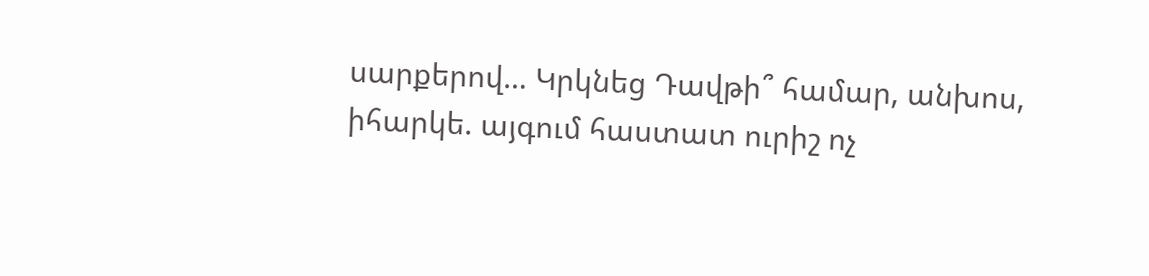սարքերով… Կրկնեց Դավթի՞ համար, անխոս, իհարկե. այգում հաստատ ուրիշ ոչ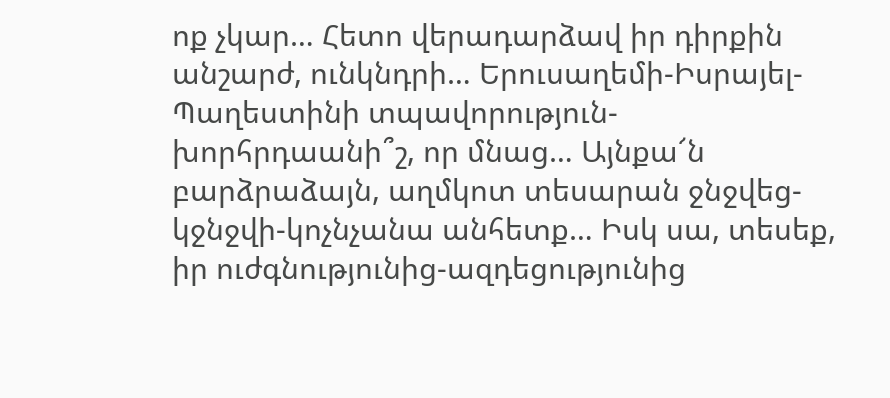ոք չկար… Հետո վերադարձավ իր դիրքին անշարժ, ունկնդրի… Երուսաղեմի-Իսրայել-Պաղեստինի տպավորություն-խորհրդաանի՞շ, որ մնաց… Այնքա՜ն բարձրաձայն, աղմկոտ տեսարան ջնջվեց-կջնջվի-կոչնչանա անհետք… Իսկ սա, տեսեք, իր ուժգնությունից-ազդեցությունից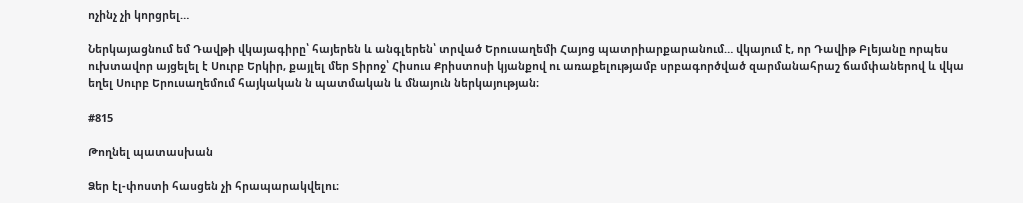ոչինչ չի կորցրել…

Ներկայացնում եմ Դավթի վկայագիրը՝ հայերեն և անգլերեն՝ տրված Երուսաղեմի Հայոց պատրիարքարանում… վկայում է, որ Դավիթ Բլեյանը որպես ուխտավոր այցելել է Սուրբ Երկիր, քայլել մեր Տիրոջ՝ Հիսուս Քրիստոսի կյանքով ու առաքելությամբ սրբագործված զարմանահրաշ ճամփաներով և վկա եղել Սուրբ Երուսաղեմում հայկական ն պատմական և մնայուն ներկայության։

#815

Թողնել պատասխան

Ձեր էլ-փոստի հասցեն չի հրապարակվելու։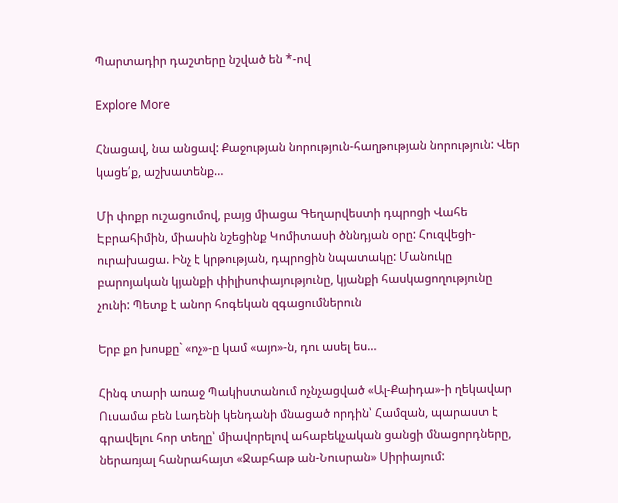Պարտադիր դաշտերը նշված են *-ով

Explore More

Հնացավ, նա անցավ: Քաջության նորություն-հաղթության նորություն: Վեր կացե՛ք, աշխատենք…

Մի փոքր ուշացումով, բայց միացա Գեղարվեստի դպրոցի Վահե Էբրահիմին, միասին նշեցինք Կոմիտասի ծննդյան օրը: Հուզվեցի-ուրախացա. Ինչ է կրթության, դպրոցին նպատակը: Մանուկը բարոյական կյանքի փիլիսոփայությունը, կյանքի հասկացողությունը չունի: Պետք է անոր հոգեկան զգացումներուն

Երբ քո խոսքը` «ոչ»-ը կամ «այո»-ն, դու ասել ես…

Հինգ տարի առաջ Պակիստանում ոչնչացված «Ալ-Քաիդա»-ի ղեկավար Ուսամա բեն Լադենի կենդանի մնացած որդին՝ Համզան, պարաստ է գրավելու հոր տեղը՝ միավորելով ահաբեկչական ցանցի մնացորդները, ներառյալ հանրահայտ «Ջաբհաթ ան-Նուսրան» Սիրիայում: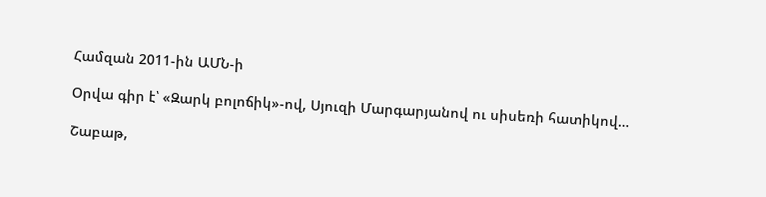Համզան 2011-ին ԱՄՆ-ի

Օրվա գիր է՝ «Զարկ բոլոճիկ»-ով, Սյուզի Մարգարյանով ու սիսեռի հատիկով…

Շաբաթ,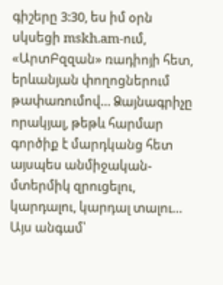գիշերը 3:30, ես իմ օրն սկսեցի mskh.am-ում, «ԱրտԲզզան» ռադիոյի հետ, երևանյան փողոցներում թափառումով… Ձայնագրիչը որակյալ, թեթև հարմար գործիք է մարդկանց հետ այսպես անմիջական-մտերմիկ զրուցելու, կարդալու, կարդալ տալու… Այս անգամ՝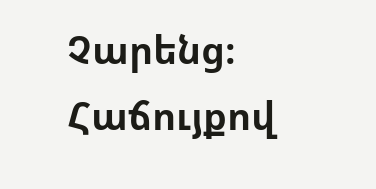Չարենց։ Հաճույքով